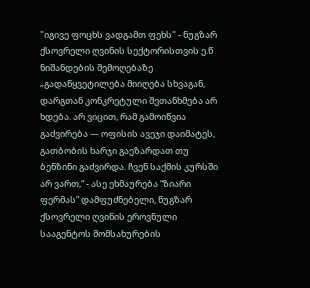"იგივე ფოცხს ვადგამთ ფეხს" - ნუგზარ ქსოვრელი ღვინის სექტორისთვის ე.წ ნიშანდების შემოღებაზე
„გადაწყვეტილება მიიღება სხვაგან, დარგთან კონკრეტული შეთანხმება არ ხდება. არ ვიცით, რამ გამოიწვია გაძვირება — ოფისის ავეჯი დაიმატეს, გათბობის ხარჯი გაეზარდათ თუ ბენზინი გაძვირდა. ჩვენ საქმის კურსში არ ვართ,“ - ასე ეხმაურება “ზიარი ფერმას” დამფუძნებელი, ნუგზარ ქსოვრელი ღვინის ეროვნული სააგენტოს მომსახურების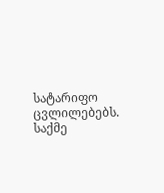სატარიფო ცვლილებებს.
საქმე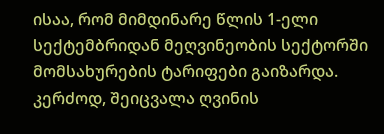ისაა, რომ მიმდინარე წლის 1-ელი სექტემბრიდან მეღვინეობის სექტორში მომსახურების ტარიფები გაიზარდა. კერძოდ, შეიცვალა ღვინის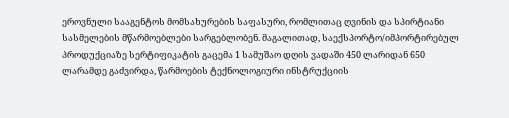ეროვნული სააგენტოს მომსახურების საფასური, რომლითაც ღვინის და სპირტიანი სასმელების მწარმოებლები სარგებლობენ. მაგალითად, საექსპორტო/იმპორტირებულ პროდუქციაზე სერტიფიკატის გაცემა 1 სამუშაო დღის ვადაში 450 ლარიდან 650 ლარამდე გაძვირდა, წარმოების ტექნოლოგიური ინსტრუქციის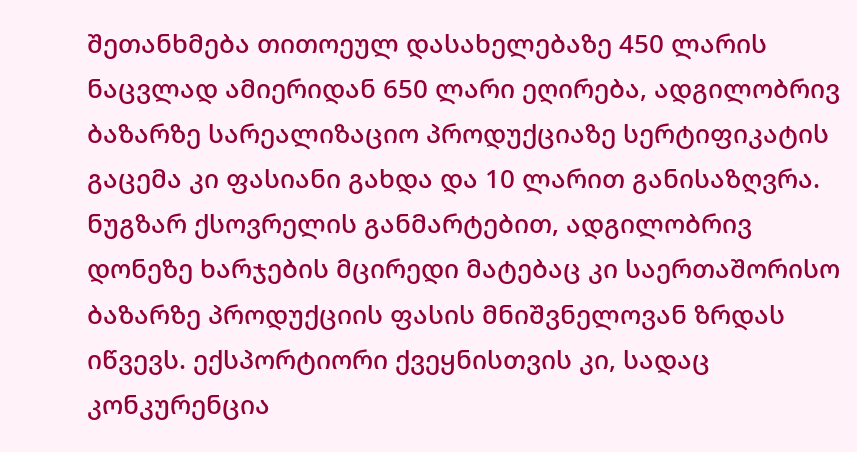შეთანხმება თითოეულ დასახელებაზე 450 ლარის ნაცვლად ამიერიდან 650 ლარი ეღირება, ადგილობრივ ბაზარზე სარეალიზაციო პროდუქციაზე სერტიფიკატის გაცემა კი ფასიანი გახდა და 10 ლარით განისაზღვრა.
ნუგზარ ქსოვრელის განმარტებით, ადგილობრივ დონეზე ხარჯების მცირედი მატებაც კი საერთაშორისო ბაზარზე პროდუქციის ფასის მნიშვნელოვან ზრდას იწვევს. ექსპორტიორი ქვეყნისთვის კი, სადაც კონკურენცია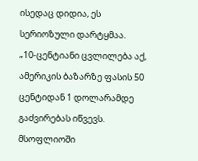ისედაც დიდია, ეს სერიოზული დარტყმაა.
„10-ცენტიანი ცვლილება აქ, ამერიკის ბაზარზე ფასის 50 ცენტიდან 1 დოლარამდე გაძვირებას იწვევს. მსოფლიოში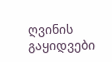ღვინის გაყიდვები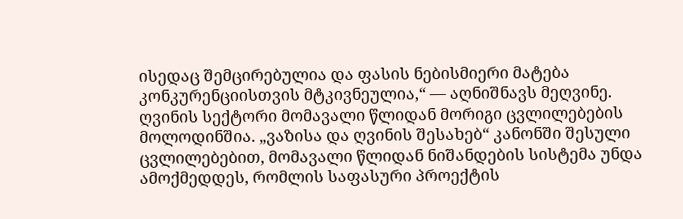ისედაც შემცირებულია და ფასის ნებისმიერი მატება კონკურენციისთვის მტკივნეულია,“ — აღნიშნავს მეღვინე.
ღვინის სექტორი მომავალი წლიდან მორიგი ცვლილებების მოლოდინშია. „ვაზისა და ღვინის შესახებ“ კანონში შესული ცვლილებებით, მომავალი წლიდან ნიშანდების სისტემა უნდა ამოქმედდეს, რომლის საფასური პროექტის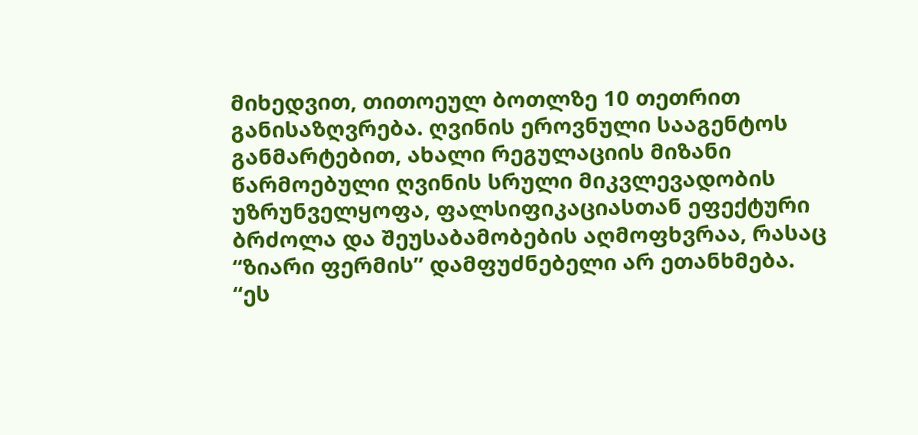მიხედვით, თითოეულ ბოთლზე 10 თეთრით განისაზღვრება. ღვინის ეროვნული სააგენტოს განმარტებით, ახალი რეგულაციის მიზანი წარმოებული ღვინის სრული მიკვლევადობის უზრუნველყოფა, ფალსიფიკაციასთან ეფექტური ბრძოლა და შეუსაბამობების აღმოფხვრაა, რასაც “ზიარი ფერმის” დამფუძნებელი არ ეთანხმება.
“ეს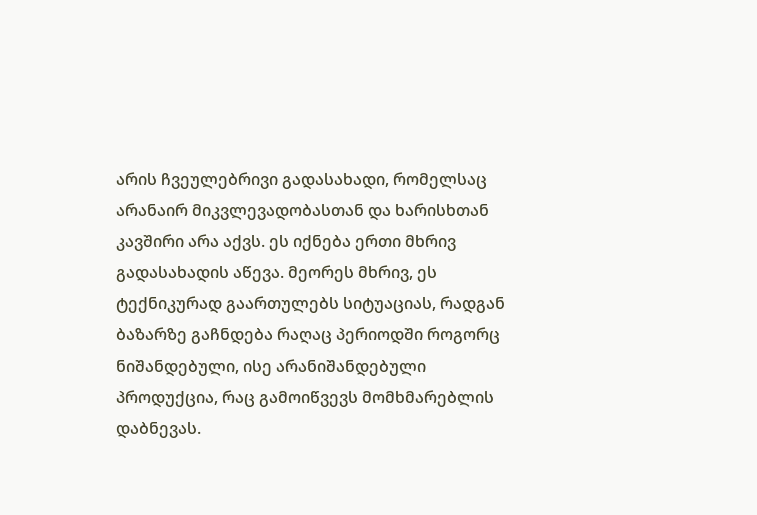არის ჩვეულებრივი გადასახადი, რომელსაც არანაირ მიკვლევადობასთან და ხარისხთან კავშირი არა აქვს. ეს იქნება ერთი მხრივ გადასახადის აწევა. მეორეს მხრივ, ეს ტექნიკურად გაართულებს სიტუაციას, რადგან ბაზარზე გაჩნდება რაღაც პერიოდში როგორც ნიშანდებული, ისე არანიშანდებული პროდუქცია, რაც გამოიწვევს მომხმარებლის დაბნევას.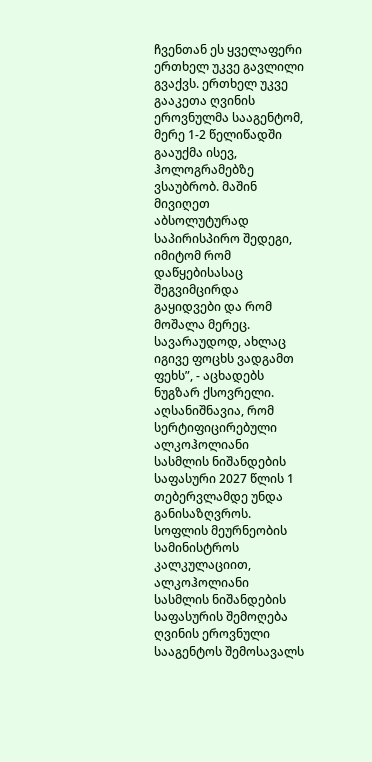ჩვენთან ეს ყველაფერი ერთხელ უკვე გავლილი გვაქვს. ერთხელ უკვე გააკეთა ღვინის ეროვნულმა სააგენტომ, მერე 1-2 წელიწადში გააუქმა ისევ, ჰოლოგრამებზე ვსაუბრობ. მაშინ მივიღეთ აბსოლუტურად საპირისპირო შედეგი, იმიტომ რომ დაწყებისასაც შეგვიმცირდა გაყიდვები და რომ მოშალა მერეც. სავარაუდოდ, ახლაც იგივე ფოცხს ვადგამთ ფეხს”, - აცხადებს ნუგზარ ქსოვრელი.
აღსანიშნავია, რომ სერტიფიცირებული ალკოჰოლიანი სასმლის ნიშანდების საფასური 2027 წლის 1 თებერვლამდე უნდა განისაზღვროს. სოფლის მეურნეობის სამინისტროს კალკულაციით, ალკოჰოლიანი სასმლის ნიშანდების საფასურის შემოღება ღვინის ეროვნული სააგენტოს შემოსავალს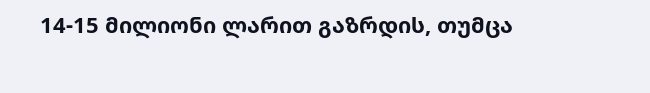14-15 მილიონი ლარით გაზრდის, თუმცა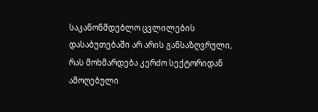საკანონმდებლო ცვლილების დასაბუთებაში არ არის განსაზღვრული, რას მოხმარდება კერძო სექტორიდან ამოღებული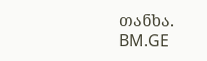თანხა.
BM.GE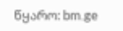წყარო: bm.ge